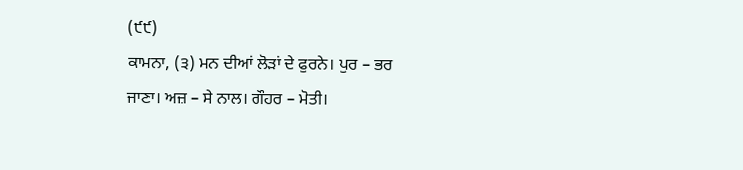(੯੯)
ਕਾਮਨਾ, (੩) ਮਨ ਦੀਆਂ ਲੋੜਾਂ ਦੇ ਫੁਰਨੇ। ਪੁਰ – ਭਰ ਜਾਣਾ। ਅਜ਼ – ਸੇ ਨਾਲ। ਗੌਹਰ – ਮੋਤੀ।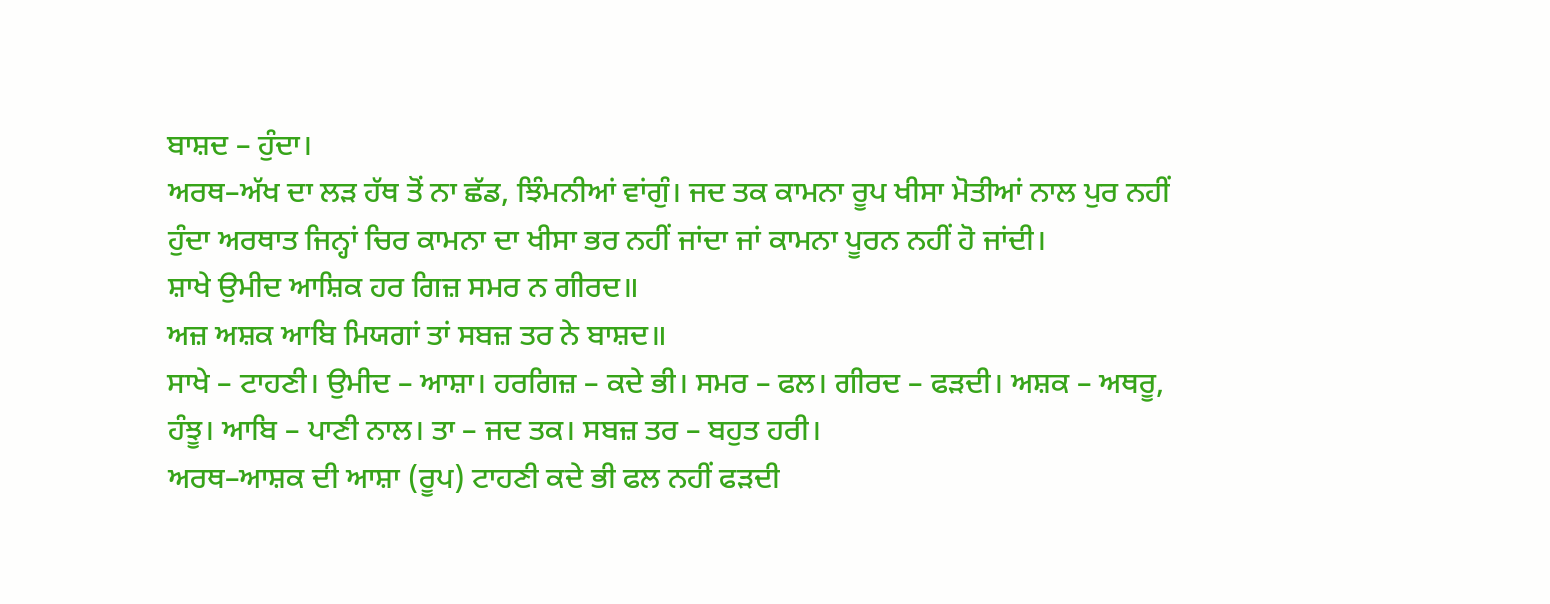ਬਾਸ਼ਦ – ਹੁੰਦਾ।
ਅਰਥ–ਅੱਖ ਦਾ ਲੜ ਹੱਥ ਤੋਂ ਨਾ ਛੱਡ, ਝਿੰਮਨੀਆਂ ਵਾਂਗੁੰ। ਜਦ ਤਕ ਕਾਮਨਾ ਰੂਪ ਖੀਸਾ ਮੋਤੀਆਂ ਨਾਲ ਪੁਰ ਨਹੀਂ ਹੁੰਦਾ ਅਰਥਾਤ ਜਿਨ੍ਹਾਂ ਚਿਰ ਕਾਮਨਾ ਦਾ ਖੀਸਾ ਭਰ ਨਹੀਂ ਜਾਂਦਾ ਜਾਂ ਕਾਮਨਾ ਪੂਰਨ ਨਹੀਂ ਹੋ ਜਾਂਦੀ।
ਸ਼ਾਖੇ ਉਮੀਦ ਆਸ਼ਿਕ ਹਰ ਗਿਜ਼ ਸਮਰ ਨ ਗੀਰਦ॥
ਅਜ਼ ਅਸ਼ਕ ਆਬਿ ਮਿਯਗਾਂ ਤਾਂ ਸਬਜ਼ ਤਰ ਨੇ ਬਾਸ਼ਦ॥
ਸਾਖੇ – ਟਾਹਣੀ। ਉਮੀਦ – ਆਸ਼ਾ। ਹਰਗਿਜ਼ – ਕਦੇ ਭੀ। ਸਮਰ – ਫਲ। ਗੀਰਦ – ਫੜਦੀ। ਅਸ਼ਕ – ਅਥਰੂ, ਹੰਝੂ। ਆਬਿ – ਪਾਣੀ ਨਾਲ। ਤਾ – ਜਦ ਤਕ। ਸਬਜ਼ ਤਰ – ਬਹੁਤ ਹਰੀ।
ਅਰਥ–ਆਸ਼ਕ ਦੀ ਆਸ਼ਾ (ਰੂਪ) ਟਾਹਣੀ ਕਦੇ ਭੀ ਫਲ ਨਹੀਂ ਫੜਦੀ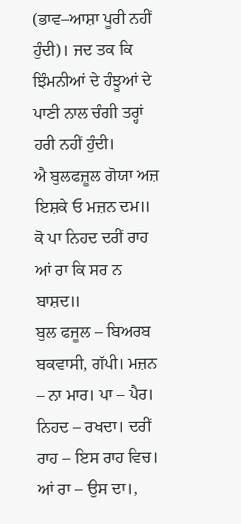(ਭਾਵ–ਆਸ਼ਾ ਪੂਰੀ ਨਹੀਂ ਹੁੰਦੀ)। ਜਦ ਤਕ ਕਿ ਝਿੰਮਨੀਆਂ ਦੇ ਹੰਝੂਆਂ ਦੇ ਪਾਣੀ ਨਾਲ ਚੰਗੀ ਤਰ੍ਹਾਂ ਹਰੀ ਨਹੀਂ ਹੁੰਦੀ।
ਐ ਬੁਲਫਜ਼ੂਲ ਗੋਯਾ ਅਜ਼ ਇਸ਼ਕੇ ਓ ਮਜ਼ਨ ਦਮ॥
ਕੋ ਪਾ ਨਿਹਦ ਦਰੀਂ ਰਾਹ ਆਂ ਰਾ ਕਿ ਸਰ ਨ ਬਾਸ਼ਦ॥
ਬੁਲ ਫਜੂਲ – ਬਿਅਰਬ ਬਕਵਾਸੀ, ਗੱਪੀ। ਮਜ਼ਨ – ਨਾ ਮਾਰ। ਪਾ – ਪੈਰ। ਨਿਹਦ – ਰਖਦਾ। ਦਰੀਂ ਰਾਹ – ਇਸ ਰਾਹ ਵਿਚ। ਆਂ ਰਾ – ਉਸ ਦਾ।,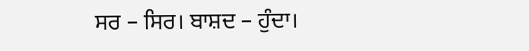ਸਰ – ਸਿਰ। ਬਾਸ਼ਦ – ਹੁੰਦਾ।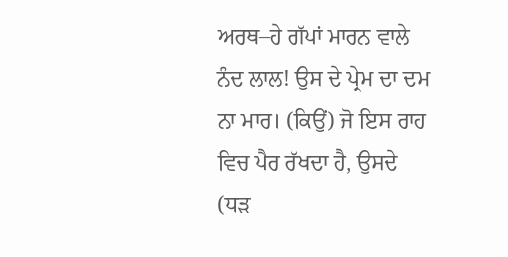ਅਰਥ–ਹੇ ਗੱਪਾਂ ਮਾਰਨ ਵਾਲੇ ਨੰਦ ਲਾਲ! ਉਸ ਦੇ ਪ੍ਰੇਮ ਦਾ ਦਮ ਨਾ ਮਾਰ। (ਕਿਉਂ) ਜੋ ਇਸ ਰਾਹ ਵਿਚ ਪੈਰ ਰੱਖਦਾ ਹੈ, ਉਸਦੇ (ਧੜ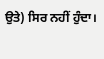ਉਤੇ) ਸਿਰ ਨਹੀਂ ਹੁੰਦਾ।